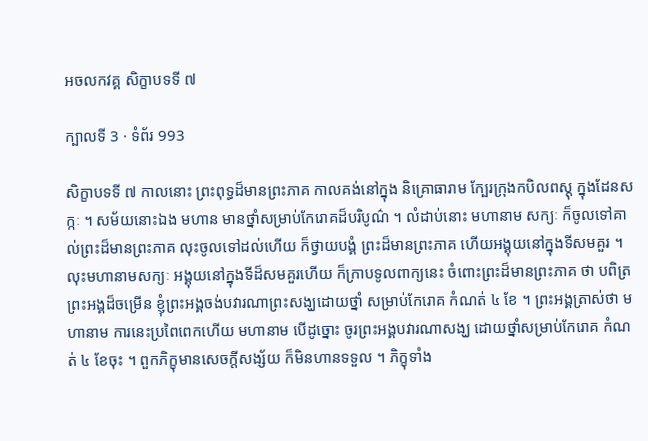អចលកវគ្គ សិក្ខាបទទី ៧

ក្បាលទី 3 · ទំព័រ 993

សិក្ខាបទទី ៧ កាលនោះ ព្រះពុទ្ធដ៏មានព្រះភាគ កាលគង់នៅក្នុង និគ្រោធារាម ក្បែរក្រុងកបិលពស្តុ ក្នុងដែនសក្កៈ ។ សម័យនោះឯង មហាន មានថ្នាំសម្រាប់កែរោគដ៏បរិបូណ៌ ។ លំដាប់នោះ មហានាម សក្យៈ ក៏ចូលទៅគាល់ព្រះដ៏មានព្រះភាគ លុះចូលទៅដល់ហើយ ក៏ថ្វាយបង្គំ ព្រះដ៏មានព្រះភាគ ហើយអង្គុយនៅក្នុងទីសមគួរ ។ លុះមហានាមសក្យៈ អង្គុយនៅក្នុងទីដ៏សមគួរហើយ ក៏ក្រាបទូលពាក្យនេះ ចំពោះព្រះដ៏មានព្រះភាគ ថា បពិត្រព្រះអង្គដ៏ចម្រើន ខ្ញុំព្រះអង្គចង់បវារណាព្រះសង្ឃដោយថ្នាំ សម្រាប់កែរោគ កំណត់ ៤ ខែ ។ ព្រះអង្គត្រាស់ថា មហានាម ការនេះប្រពៃពេកហើយ មហានាម បើដូច្នោះ ចូរព្រះអង្គបវារណាសង្ឃ ដោយថ្នាំសម្រាប់កែរោគ កំណត់ ៤ ខែចុះ ។ ពួកភិក្ខុមានសេចក្តីសង្ស័យ ក៏មិនហានទទួល ។ ភិក្ខុទាំង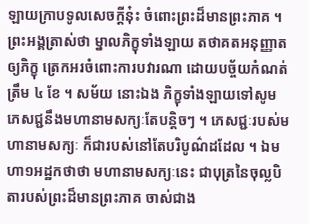ឡាយក្រាបទូលសេចក្តីនុ៎ះ ចំពោះព្រះដ៏មានព្រះភាគ ។ ព្រះអង្គត្រាស់ថា ម្នាលភិក្ខុទាំងឡាយ តថាគតអនុញ្ញាតឲ្យភិក្ខុ ត្រេកអរចំពោះការបវារណា ដោយបច្ច័យកំណត់ត្រឹម ៤ ខែ ។ សម័យ នោះឯង ភិក្ខុទាំងឡាយទៅសូមភេសជ្ជនឹងមហានាមសក្យៈតែបន្តិចៗ ។ ភេសជ្ជៈរបស់មហានាមសក្យៈ ក៏ជារបស់នៅតែបរិបូណ៌ដដែល ។ ឯមហា១អដ្ឋកថាថា មហានាមសក្យៈនេះ ជាបុត្រនៃចុល្លបិតារបស់ព្រះដ៏មានព្រះភាគ ចាស់ជាង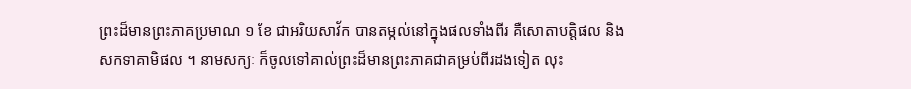ព្រះដ៏មានព្រះភាគប្រមាណ ១ ខែ ជាអរិយសាវ័ក បានតម្កល់នៅក្នុងផលទាំងពីរ គឺសោតាបត្តិផល និងសកទាគាមិផល ។ នាមសក្យៈ ក៏ចូលទៅគាល់ព្រះដ៏មានព្រះភាគជាគម្រប់ពីរដងទៀត លុះ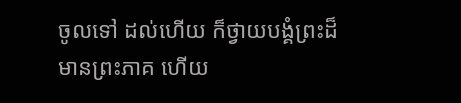ចូលទៅ ដល់ហើយ ក៏ថ្វាយបង្គំព្រះដ៏មានព្រះភាគ ហើយ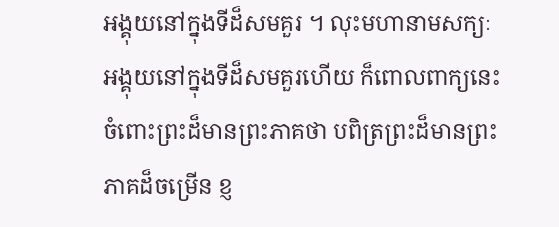អង្គុយនៅក្នុងទីដ៏សមគួរ ។ លុះមហានាមសក្យៈ អង្គុយនៅក្នុងទីដ៏សមគួរហើយ ក៏ពោលពាក្យនេះ ចំពោះព្រះដ៏មានព្រះភាគថា បពិត្រព្រះដ៏មានព្រះភាគដ៏ចម្រើន ខ្ញ